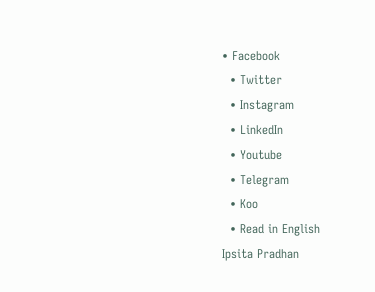• Facebook
  • Twitter
  • Instagram
  • LinkedIn
  • Youtube
  • Telegram
  • Koo
  • Read in English
Ipsita Pradhan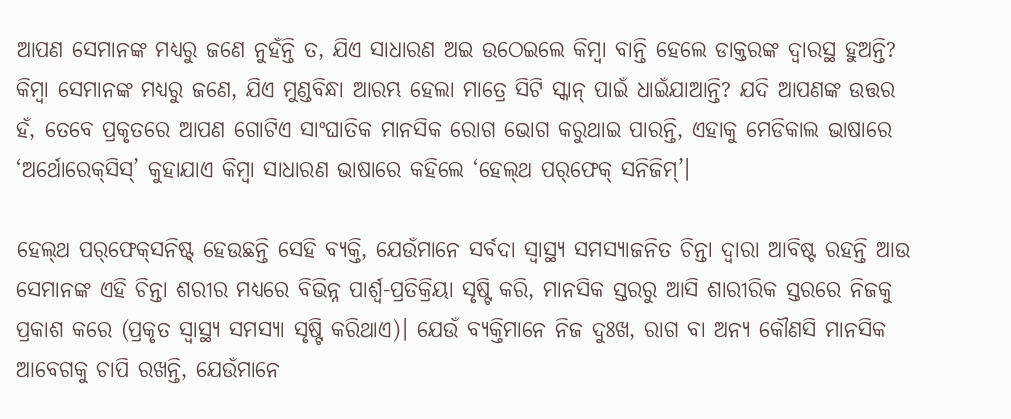ଆପଣ ସେମାନଙ୍କ ମଧ୍ୟରୁ ଜଣେ ନୁହଁନ୍ତି ତ, ଯିଏ ସାଧାରଣ ଅଇ ଉଠେଇଲେ କିମ୍ବା ବାନ୍ତି ହେଲେ ଡାକ୍ତରଙ୍କ ଦ୍ୱାରସ୍ଥ ହୁଅନ୍ତି? କିମ୍ବା ସେମାନଙ୍କ ମଧ୍ୟରୁ ଜଣେ, ଯିଏ ମୁଣ୍ଡବିନ୍ଧା ଆରମ୍ଭ ହେଲା ମାତ୍ରେ ସିଟି ସ୍କାନ୍ ପାଇଁ ଧାଇଁଯାଆନ୍ତି? ଯଦି ଆପଣଙ୍କ ଉତ୍ତର ହଁ, ତେବେ ପ୍ରକୃତରେ ଆପଣ ଗୋଟିଏ ସାଂଘାତିକ ମାନସିକ ରୋଗ ଭୋଗ କରୁଥାଇ ପାରନ୍ତି, ଏହାକୁ ମେଡିକାଲ ଭାଷାରେ ‘ଅର୍ଥୋରେକ୍‌ସିସ୍’ କୁହାଯାଏ କିମ୍ବା ସାଧାରଣ ଭାଷାରେ କହିଲେ ‘ହେଲ୍‌ଥ ପର୍‌ଫେକ୍ ସନିଜିମ୍’।

ହେଲ୍‌ଥ ପର୍‌ଫେକ୍‌ସନିଷ୍ଟ୍‌ ହେଉଛନ୍ତି ସେହି ବ୍ୟକ୍ତି, ଯେଉଁମାନେ ସର୍ବଦା ସ୍ୱାସ୍ଥ୍ୟ ସମସ୍ୟାଜନିତ ଚିନ୍ତା ଦ୍ୱାରା ଆବିଷ୍ଟ ରହନ୍ତି ଆଉ ସେମାନଙ୍କ ଏହି ଚିନ୍ତା ଶରୀର ମଧ୍ୟରେ ବିଭିନ୍ନ ପାର୍ଶ୍ୱ-ପ୍ରତିକ୍ରିୟା ସୃଷ୍ଟି କରି, ମାନସିକ ସ୍ତରରୁ ଆସି ଶାରୀରିକ ସ୍ତରରେ ନିଜକୁ ପ୍ରକାଶ କରେ (ପ୍ରକୃତ ସ୍ୱାସ୍ଥ୍ୟ ସମସ୍ୟା ସୃଷ୍ଟି କରିଥାଏ)। ଯେଉଁ ବ୍ୟକ୍ତିମାନେ ନିଜ ଦୁଃଖ, ରାଗ ବା ଅନ୍ୟ କୌଣସି ମାନସିକ ଆବେଗକୁ ଚାପି ରଖନ୍ତି, ଯେଉଁମାନେ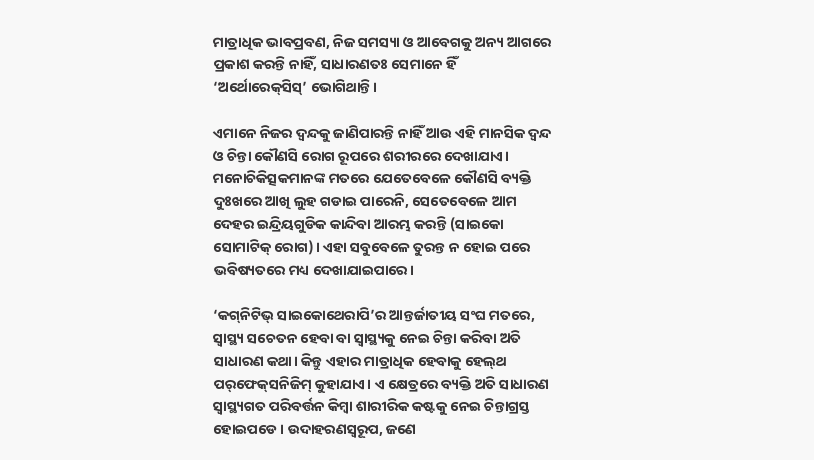ମାତ୍ରାଧିକ ଭାବପ୍ରବଣ, ନିଜ ସମସ୍ୟା ଓ ଆବେଗକୁ ଅନ୍ୟ ଆଗରେ ପ୍ରକାଶ କରନ୍ତି ନାହିଁ, ସାଧାରଣତଃ ସେମାନେ ହିଁ ‘ଅର୍ଥୋରେକ୍‌ସିସ୍’ ଭୋଗିଥାନ୍ତି।

ଏମାନେ ନିଜର ଦ୍ୱନ୍ଦକୁ ଜାଣିପାରନ୍ତି ନାହିଁ ଆଉ ଏହି ମାନସିକ ଦ୍ୱନ୍ଦ ଓ ଚିନ୍ତା କୌଣସି ରୋଗ ରୂପରେ ଶରୀରରେ ଦେଖାଯାଏ। ମନୋଚିକିତ୍ସକମାନଙ୍କ ମତରେ ଯେତେବେଳେ କୌଣସି ବ୍ୟକ୍ତି ଦୁଃଖରେ ଆଖି ଲୁହ ଗଡାଇ ପାରେନି, ସେତେବେଳେ ଆମ ଦେହର ଇନ୍ଦ୍ରିୟଗୁଡିକ କାନ୍ଦିବା ଆରମ୍ଭ କରନ୍ତି (ସାଇକୋ ସୋମାଟିକ୍ ରୋଗ)। ଏହା ସବୁବେଳେ ତୁରନ୍ତ ନ ହୋଇ ପରେ ଭବିଷ୍ୟତରେ ମଧ୍ୟ ଦେଖାଯାଇପାରେ।

‘କଗ୍‌ନିଟିଭ୍ ସାଇକୋଥେରାପି’ର ଆନ୍ତର୍ଜାତୀୟ ସଂଘ ମତରେ, ସ୍ୱାସ୍ଥ୍ୟ ସଚେତନ ହେବା ବା ସ୍ୱାସ୍ଥ୍ୟକୁ ନେଇ ଚିନ୍ତା କରିବା ଅତି ସାଧାରଣ କଥା। କିନ୍ତୁ ଏହାର ମାତ୍ରାଧିକ ହେବାକୁ ହେଲ୍‌ଥ ପର୍‌ଫେକ୍‌ସନିଜିମ୍ କୁହାଯାଏ। ଏ କ୍ଷେତ୍ରରେ ବ୍ୟକ୍ତି ଅତି ସାଧାରଣ ସ୍ୱାସ୍ଥ୍ୟଗତ ପରିବର୍ତ୍ତନ କିମ୍ବା ଶାରୀରିକ କଷ୍ଟକୁ ନେଇ ଚିନ୍ତାଗ୍ରସ୍ତ ହୋଇପଡେ। ଉଦାହରଣସ୍ୱରୂପ, ଜଣେ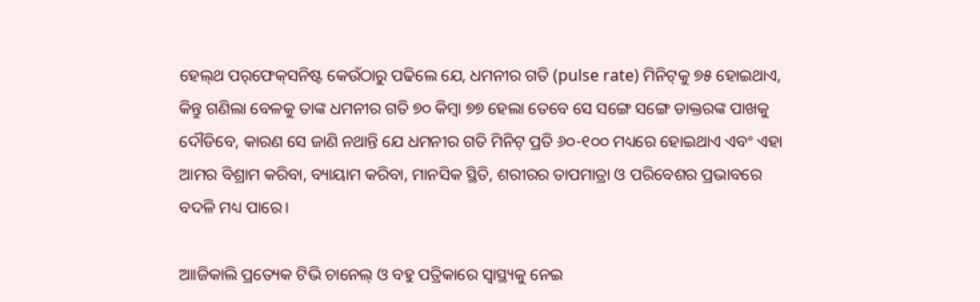ହେଲ୍‌ଥ ପର୍‌ଫେକ୍‌ସନିଷ୍ଟ କେଉଁଠାରୁ ପଢିଲେ ଯେ, ଧମନୀର ଗତି (pulse rate) ମିନିଟ୍‌କୁ ୭୫ ହୋଇଥାଏ, କିନ୍ତୁ ଗଣିଲା ବେଳକୁ ତାଙ୍କ ଧମନୀର ଗତି ୭୦ କିମ୍ବା ୭୭ ହେଲା ତେବେ ସେ ସଙ୍ଗେ ସଙ୍ଗେ ଡାକ୍ତରଙ୍କ ପାଖକୁ ଦୌଡିବେ, କାରଣ ସେ ଜାଣି ନଥାନ୍ତି ଯେ ଧମନୀର ଗତି ମିନିଟ୍ ପ୍ରତି ୬୦-୧୦୦ ମଧ୍ୟରେ ହୋଇଥାଏ ଏବଂ ଏହା ଆମର ବିଶ୍ରାମ କରିବା, ବ୍ୟାୟାମ କରିବା, ମାନସିକ ସ୍ଥିତି, ଶରୀରର ତାପମାତ୍ରା ଓ ପରିବେଶର ପ୍ରଭାବରେ ବଦଳି ମଧ୍ୟ ପାରେ।

ଆାଜିକାଲି ପ୍ରତ୍ୟେକ ଟିଭି ଚାନେଲ୍ ଓ ବହୁ ପତ୍ରିକାରେ ସ୍ୱାସ୍ଥ୍ୟକୁ ନେଇ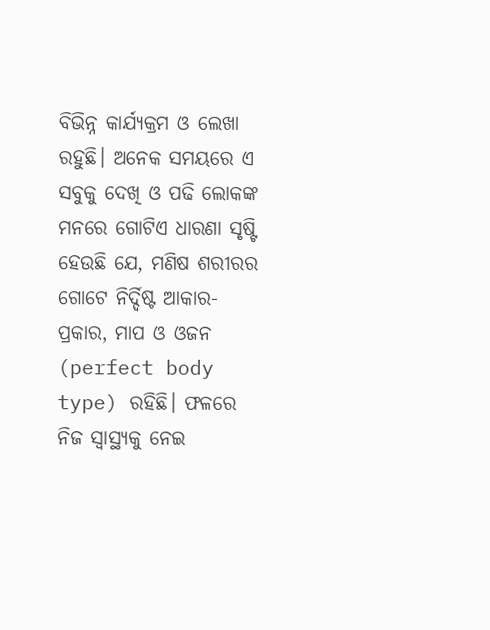ବିଭିନ୍ନ କାର୍ଯ୍ୟକ୍ରମ ଓ ଲେଖା ରହୁଛି। ଅନେକ ସମୟରେ ଏ ସବୁକୁ ଦେଖି ଓ ପଢି ଲୋକଙ୍କ ମନରେ ଗୋଟିଏ ଧାରଣା ସୃଷ୍ଟି ହେଉଛି ଯେ, ମଣିଷ ଶରୀରର ଗୋଟେ ନିର୍ଦ୍ଦିଷ୍ଟ ଆକାର-ପ୍ରକାର, ମାପ ଓ ଓଜନ (perfect body type) ରହିଛି। ଫଳରେ ନିଜ ସ୍ୱାସ୍ଥ୍ୟକୁ ନେଇ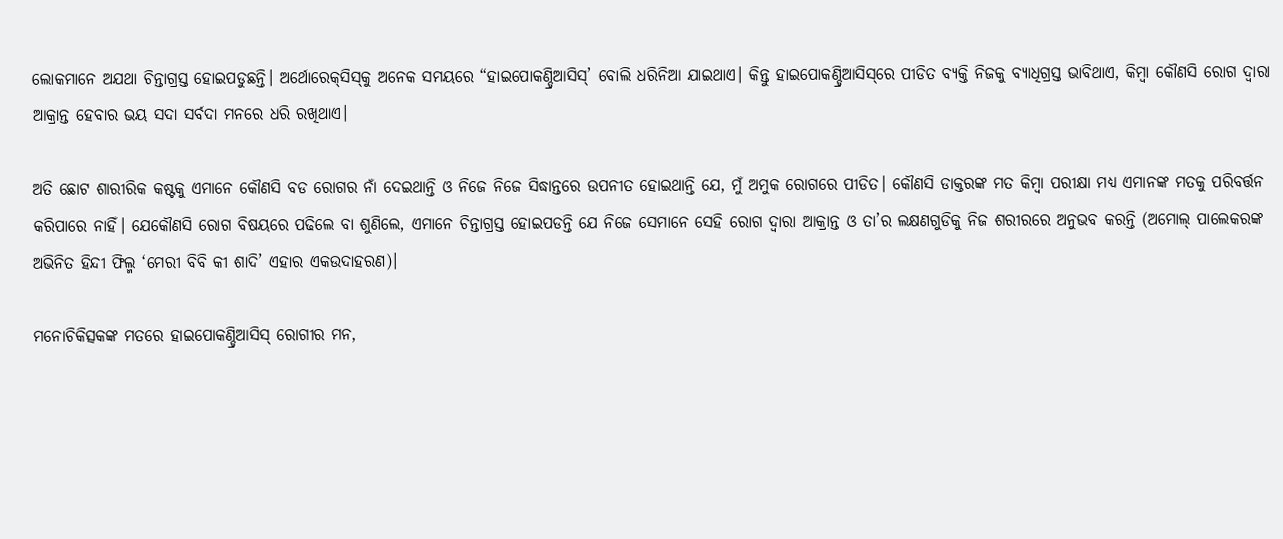ଲୋକମାନେ ଅଯଥା ଚିନ୍ତାଗ୍ରସ୍ତ ହୋଇପଡୁଛନ୍ତି। ଅର୍ଥୋରେକ୍‌ସିସ୍‌କୁ ଅନେକ ସମୟରେ “ହାଇପୋକଣ୍ଡ୍ରିଆସିସ୍’ ବୋଲି ଧରିନିଆ ଯାଇଥାଏ। କିନ୍ତୁ ହାଇପୋକଣ୍ଡ୍ରିଆସିସ୍‌ରେ ପୀଡିତ ବ୍ୟକ୍ତି ନିଜକୁ ବ୍ୟାଧିଗ୍ରସ୍ତ ଭାବିଥାଏ, କିମ୍ବା କୌଣସି ରୋଗ ଦ୍ୱାରା ଆକ୍ରାନ୍ତ ହେବାର ଭୟ ସଦା ସର୍ବଦା ମନରେ ଧରି ରଖିଥାଏ।

ଅତି ଛୋଟ ଶାରୀରିକ କଷ୍ଟକୁ ଏମାନେ କୌଣସି ବଡ ରୋଗର ନାଁ ଦେଇଥାନ୍ତି ଓ ନିଜେ ନିଜେ ସିଦ୍ଧାନ୍ତରେ ଉପନୀତ ହୋଇଥାନ୍ତି ଯେ, ମୁଁ ଅମୁକ ରୋଗରେ ପୀଡିତ। କୌଣସି ଡାକ୍ତରଙ୍କ ମତ କିମ୍ବା ପରୀକ୍ଷା ମଧ୍ୟ ଏମାନଙ୍କ ମତକୁ ପରିବର୍ତ୍ତନ କରିପାରେ ନାହିଁ। ଯେକୌଣସି ରୋଗ ବିଷୟରେ ପଢିଲେ ବା ଶୁଣିଲେ, ଏମାନେ ଚିନ୍ତାଗ୍ରସ୍ତ ହୋଇପଡନ୍ତି ଯେ ନିଜେ ସେମାନେ ସେହି ରୋଗ ଦ୍ୱାରା ଆକ୍ରାନ୍ତ ଓ ତା’ର ଲକ୍ଷଣଗୁଡିକୁ ନିଜ ଶରୀରରେ ଅନୁଭବ କରନ୍ତି (ଅମୋଲ୍ ପାଲେକରଙ୍କ ଅଭିନିତ ହିନ୍ଦୀ ଫିଲ୍ମ ‘ମେରୀ ବିବି କୀ ଶାଦି’ ଏହାର ଏକଉଦାହରଣ)।

ମନୋଚିକିତ୍ସକଙ୍କ ମତରେ ହାଇପୋକଣ୍ଡ୍ରିଆସିସ୍ ରୋଗୀର ମନ,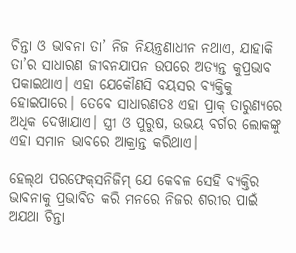ଚିନ୍ତା ଓ ଭାବନା ତା’ ନିଜ ନିୟନ୍ତ୍ରଣାଧୀନ ନଥାଏ, ଯାହାକି ତା’ର ସାଧାରଣ ଜୀବନଯାପନ ଉପରେ ଅତ୍ୟନ୍ତ କୁପ୍ରଭାବ ପକାଇଥାଏ। ଏହା ଯେକୌଣସି ବୟସର ବ୍ୟକ୍ତିକୁ ହୋଇପାରେ। ତେବେ ସାଧାରଣତଃ ଏହା ପ୍ରାକ୍ ତାରୁଣ୍ୟରେ ଅଧିକ ଦେଖାଯାଏ। ସ୍ତ୍ରୀ ଓ ପୁରୁଷ, ଉଭୟ ବର୍ଗର ଲୋକଙ୍କୁ ଏହା ସମାନ ଭାବରେ ଆକ୍ରାନ୍ତ କରିଥାଏ।

ହେଲ୍‌ଥ ପରଫେକ୍‌ସନିଜିମ୍ ଯେ କେବଳ ସେହି ବ୍ୟକ୍ତିର ଭାବନାକୁ ପ୍ରଭାବିତ କରି ମନରେ ନିଜର ଶରୀର ପାଇଁ ଅଯଥା ଚିନ୍ତା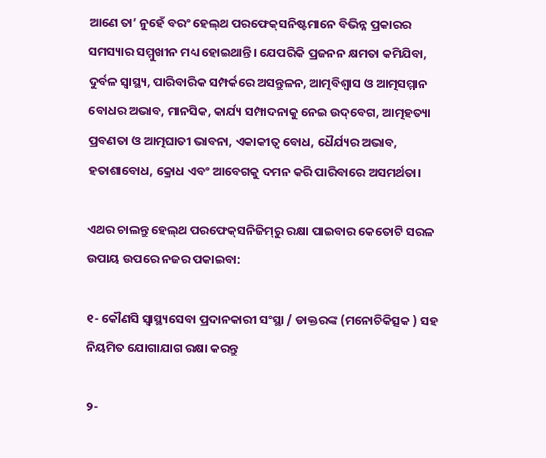ଆଣେ ତା’ ନୁହେଁ ବରଂ ହେଲ୍‌ଥ ପରଫେକ୍‌ସନିଷ୍ଟମାନେ ବିଭିନ୍ନ ପ୍ରକାରର ସମସ୍ୟାର ସମ୍ମୁଖୀନ ମଧ୍ୟ ହୋଇଥାନ୍ତି। ଯେପରିକି ପ୍ରଜନନ କ୍ଷମତା କମିଯିବା, ଦୁର୍ବଳ ସ୍ୱାସ୍ଥ୍ୟ, ପାରିବାରିକ ସମ୍ପର୍କରେ ଅସନ୍ତୁଳନ, ଆତ୍ମବିଶ୍ୱାସ ଓ ଆତ୍ମସମ୍ମାନ ବୋଧର ଅଭାବ, ମାନସିକ, କାର୍ଯ୍ୟ ସମ୍ପାଦନାକୁ ନେଇ ଉଦ୍‌ବେଗ, ଆତ୍ମହତ୍ୟା ପ୍ରବଣତା ଓ ଆତ୍ମଘାତୀ ଭାବନା, ଏକାକୀତ୍ୱ ବୋଧ, ଧୈର୍ଯ୍ୟର ଅଭାବ, ହତାଶାବୋଧ, କ୍ରୋଧ ଏବଂ ଆବେଗକୁ ଦମନ କରି ପାରିବାରେ ଅସମର୍ଥତା।

ଏଥର ଚାଲନ୍ତୁ ହେଲ୍‌ଥ ପରଫେକ୍‌ସନିଜିମ୍‌ରୁ ରକ୍ଷା ପାଇବାର କେତୋଟି ସରଳ ଉପାୟ ଉପରେ ନଜର ପକା‍ଇବା:

୧- କୌଣସି ସ୍ୱାସ୍ଥ୍ୟସେବା ପ୍ରଦାନକାରୀ ସଂସ୍ଥା / ଡାକ୍ତରଙ୍କ (ମନୋଚିକିତ୍ସକ ) ସହ ନିୟମିତ ଯୋଗାଯାଗ ରକ୍ଷା କରନ୍ତୁ

୨-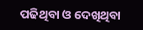ପଢିଥିବା ଓ ଦେଖିଥିବା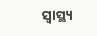ସ୍ୱାସ୍ଥ୍ୟ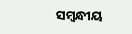ସମ୍ବନ୍ଧୀୟ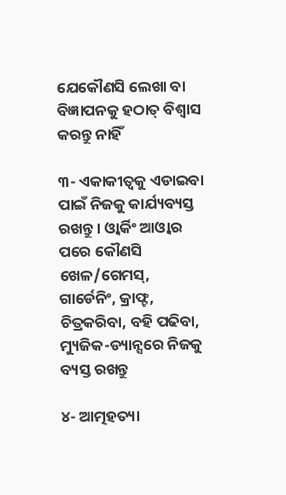ଯେକୌଣସି ଲେଖା ବା ବିଜ୍ଞାପନକୁ ହଠାତ୍ ବିଶ୍ୱାସ କରନ୍ତୁ ନାହିଁ

୩- ଏକାକୀତ୍ୱକୁ ଏଡାଇବା ପାଇଁ ନିଜକୁ କାର୍ଯ୍ୟବ୍ୟସ୍ତ ରଖନ୍ତୁ। ଓ୍ୱାର୍କିଂ ଆଓ୍ୱାର ପରେ କୌଣସି ଖେଳ/ଗେମସ୍, ଗାର୍ଡେନିଂ, କ୍ରାଫ୍ଟ, ଚିତ୍ରକରିବା, ବହି ପଢିବା, ମ୍ୟୁଜିକ-ଡ୍ୟାନ୍ସରେ ନିଜକୁ ବ୍ୟସ୍ତ ରଖନ୍ତୁ

୪- ଆତ୍ମହତ୍ୟା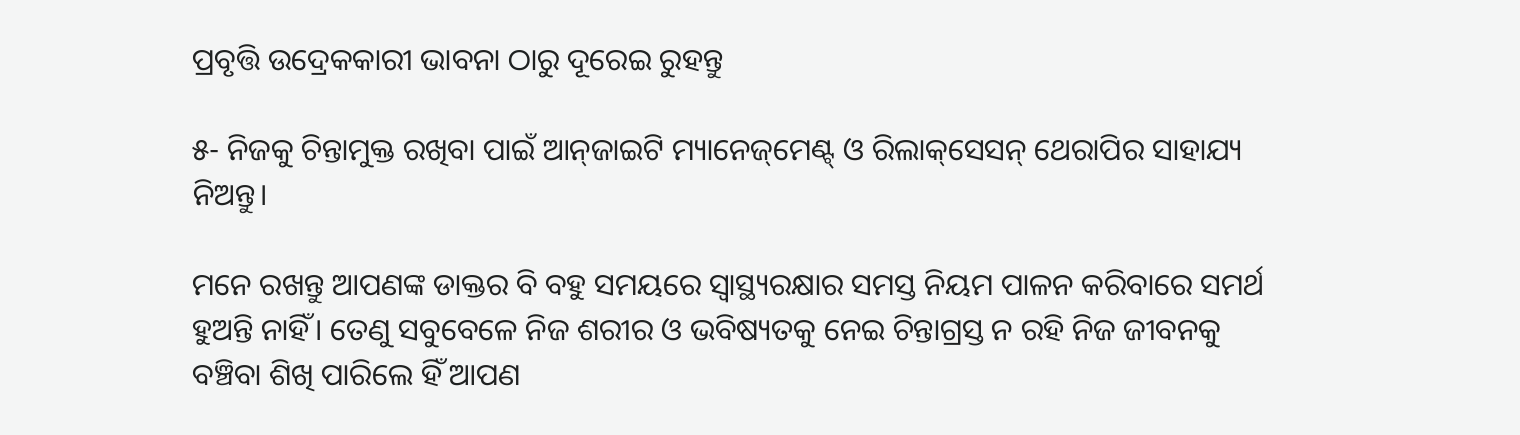ପ୍ରବୃତ୍ତି ଉଦ୍ରେକକାରୀ ଭାବନା ଠାରୁ ଦୂରେଇ ରୁହନ୍ତୁ

୫- ନିଜକୁ ଚିନ୍ତାମୁକ୍ତ ରଖିବା ପାଇଁ ଆନ୍‌ଜାଇଟି ମ୍ୟାନେଜ୍‌ମେଣ୍ଟ୍‌ ଓ ରିଲାକ୍‌ସେସନ୍ ଥେରାପିର ସାହାଯ୍ୟ ନିଅନ୍ତୁ।

ମନେ ରଖନ୍ତୁ ଆପଣଙ୍କ ଡାକ୍ତର ବି ବହୁ ସମୟରେ ସ୍ୱାସ୍ଥ୍ୟରକ୍ଷାର ସମସ୍ତ ନିୟମ ପାଳନ କରିବାରେ ସମର୍ଥ ହୁଅନ୍ତି ନାହିଁ। ତେଣୁ ସବୁବେଳେ ନିଜ ଶରୀର ଓ ଭବିଷ୍ୟତକୁ ନେଇ ଚିନ୍ତାଗ୍ରସ୍ତ ନ ରହି ନିଜ ଜୀବନକୁ ବଞ୍ଚିବା ଶିଖି ପାରିଲେ ହିଁ ଆପଣ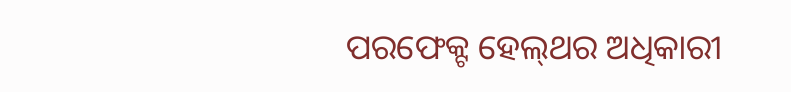ପରଫେକ୍ଟ ହେଲ୍‌ଥର ଅଧିକାରୀ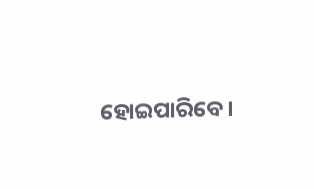ହୋଇପାରିବେ।